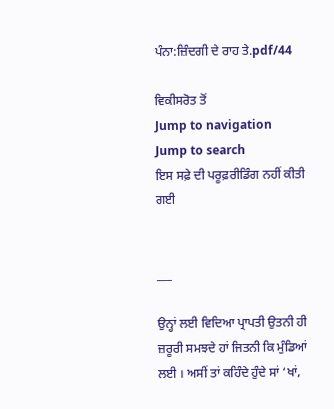ਪੰਨਾ:ਜ਼ਿੰਦਗੀ ਦੇ ਰਾਹ ਤੇ.pdf/44

ਵਿਕੀਸਰੋਤ ਤੋਂ
Jump to navigation Jump to search
ਇਸ ਸਫ਼ੇ ਦੀ ਪਰੂਫ਼ਰੀਡਿੰਗ ਨਹੀਂ ਕੀਤੀ ਗਈ


___

ਉਨ੍ਹਾਂ ਲਈ ਵਿਦਿਆ ਪ੍ਰਾਪਤੀ ਉਤਨੀ ਹੀ ਜ਼ਰੂਰੀ ਸਮਝਦੇ ਹਾਂ ਜਿਤਨੀ ਕਿ ਮੁੰਡਿਆਂ ਲਈ । ਅਸੀਂ ਤਾਂ ਕਹਿੰਦੇ ਹੁੰਦੇ ਸਾਂ ‘ਖਾਂ,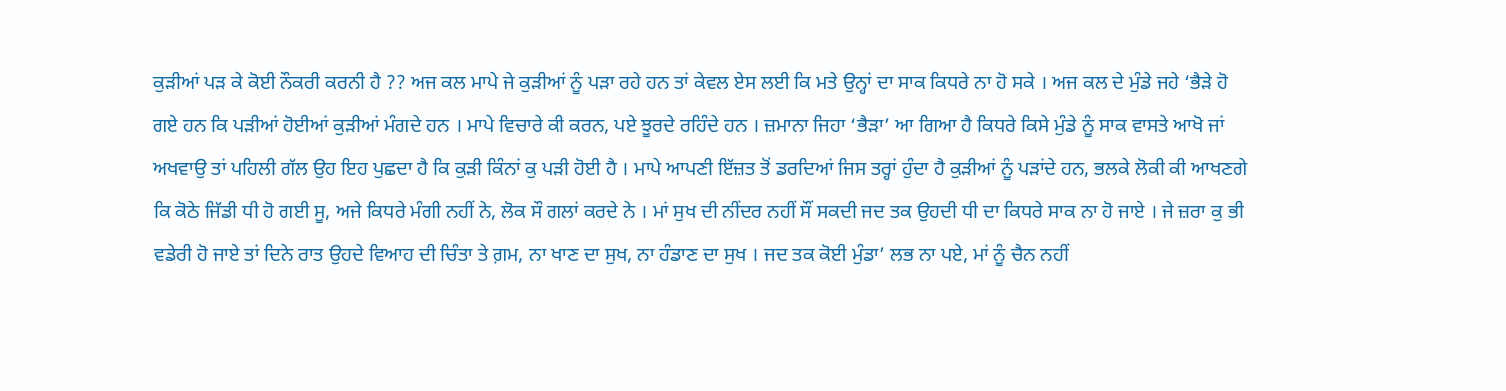ਕੁੜੀਆਂ ਪੜ ਕੇ ਕੋਈ ਨੌਕਰੀ ਕਰਨੀ ਹੈ ?? ਅਜ ਕਲ ਮਾਪੇ ਜੇ ਕੁੜੀਆਂ ਨੂੰ ਪੜਾ ਰਹੇ ਹਨ ਤਾਂ ਕੇਵਲ ਏਸ ਲਈ ਕਿ ਮਤੇ ਉਨ੍ਹਾਂ ਦਾ ਸਾਕ ਕਿਧਰੇ ਨਾ ਹੋ ਸਕੇ । ਅਜ ਕਲ ਦੇ ਮੁੰਡੇ ਜਹੇ ‘ਭੈੜੇ ਹੋ ਗਏ ਹਨ ਕਿ ਪੜੀਆਂ ਹੋਈਆਂ ਕੁੜੀਆਂ ਮੰਗਦੇ ਹਨ । ਮਾਪੇ ਵਿਚਾਰੇ ਕੀ ਕਰਨ, ਪਏ ਝੂਰਦੇ ਰਹਿੰਦੇ ਹਨ । ਜ਼ਮਾਨਾ ਜਿਹਾ ‘ਭੈੜਾ’ ਆ ਗਿਆ ਹੈ ਕਿਧਰੇ ਕਿਸੇ ਮੁੰਡੇ ਨੂੰ ਸਾਕ ਵਾਸਤੇ ਆਖੋ ਜਾਂ ਅਖਵਾਉ ਤਾਂ ਪਹਿਲੀ ਗੱਲ ਉਹ ਇਹ ਪੁਛਦਾ ਹੈ ਕਿ ਕੁੜੀ ਕਿੰਨਾਂ ਕੁ ਪੜੀ ਹੋਈ ਹੈ । ਮਾਪੇ ਆਪਣੀ ਇੱਜ਼ਤ ਤੋਂ ਡਰਦਿਆਂ ਜਿਸ ਤਰ੍ਹਾਂ ਹੁੰਦਾ ਹੈ ਕੁੜੀਆਂ ਨੂੰ ਪੜਾਂਦੇ ਹਨ, ਭਲਕੇ ਲੋਕੀ ਕੀ ਆਖਣਗੇ ਕਿ ਕੋਠੇ ਜਿੱਡੀ ਧੀ ਹੋ ਗਈ ਸੂ, ਅਜੇ ਕਿਧਰੇ ਮੰਗੀ ਨਹੀਂ ਨੇ, ਲੋਕ ਸੌ ਗਲਾਂ ਕਰਦੇ ਨੇ । ਮਾਂ ਸੁਖ ਦੀ ਨੀਂਦਰ ਨਹੀਂ ਸੌਂ ਸਕਦੀ ਜਦ ਤਕ ਉਹਦੀ ਧੀ ਦਾ ਕਿਧਰੇ ਸਾਕ ਨਾ ਹੋ ਜਾਏ । ਜੇ ਜ਼ਰਾ ਕੁ ਭੀ ਵਡੇਰੀ ਹੋ ਜਾਏ ਤਾਂ ਦਿਨੇ ਰਾਤ ਉਹਦੇ ਵਿਆਹ ਦੀ ਚਿੰਤਾ ਤੇ ਗ਼ਮ, ਨਾ ਖਾਣ ਦਾ ਸੁਖ, ਨਾ ਹੰਡਾਣ ਦਾ ਸੁਖ । ਜਦ ਤਕ ਕੋਈ ਮੁੰਡਾ’ ਲਭ ਨਾ ਪਏ, ਮਾਂ ਨੂੰ ਚੈਨ ਨਹੀਂ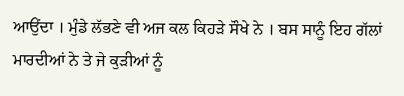ਆਉਂਦਾ । ਮੁੰਡੇ ਲੱਭਣੇ ਵੀ ਅਜ ਕਲ ਕਿਹੜੇ ਸੌਖੇ ਨੇ । ਬਸ ਸਾਨੂੰ ਇਹ ਗੱਲਾਂ ਮਾਰਦੀਆਂ ਨੇ ਤੇ ਜੇ ਕੁੜੀਆਂ ਨੂੰ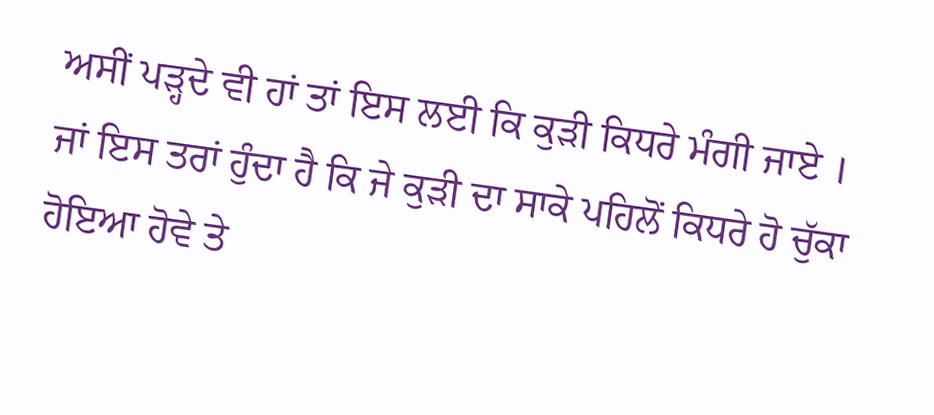ਅਸੀਂ ਪੜ੍ਹਦੇ ਵੀ ਹਾਂ ਤਾਂ ਇਸ ਲਈ ਕਿ ਕੁੜੀ ਕਿਧਰੇ ਮੰਗੀ ਜਾਏ । ਜਾਂ ਇਸ ਤਰਾਂ ਹੁੰਦਾ ਹੈ ਕਿ ਜੇ ਕੁੜੀ ਦਾ ਸਾਕੇ ਪਹਿਲੋਂ ਕਿਧਰੇ ਹੋ ਚੁੱਕਾ ਹੋਇਆ ਹੋਵੇ ਤੇ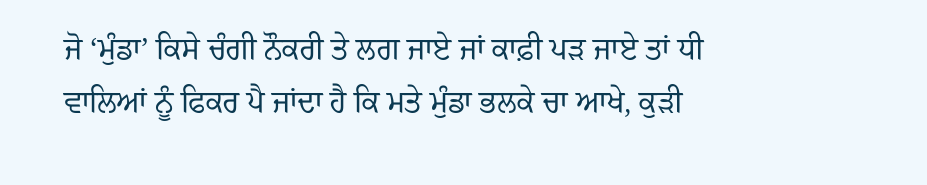ਜੋ ‘ਮੁੰਡਾ’ ਕਿਸੇ ਚੰਗੀ ਨੌਕਰੀ ਤੇ ਲਗ ਜਾਏ ਜਾਂ ਕਾਫ਼ੀ ਪੜ ਜਾਏ ਤਾਂ ਧੀ ਵਾਲਿਆਂ ਨੂੰ ਫਿਕਰ ਪੈ ਜਾਂਦਾ ਹੈ ਕਿ ਮਤੇ ਮੁੰਡਾ ਭਲਕੇ ਚਾ ਆਖੇ, ਕੁੜੀ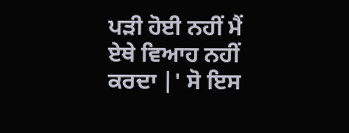ਪੜੀ ਹੋਈ ਨਹੀਂ ਮੈਂ ਏਥੇ ਵਿਆਹ ਨਹੀਂ ਕਰਦਾ |' ਸੋ ਇਸ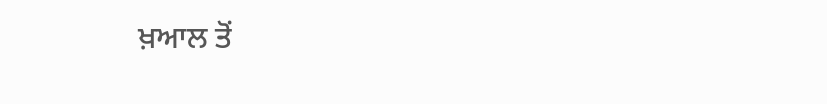ਖ਼ਆਲ ਤੋਂ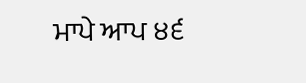ਮਾਪੇ ਆਪ ੪੬